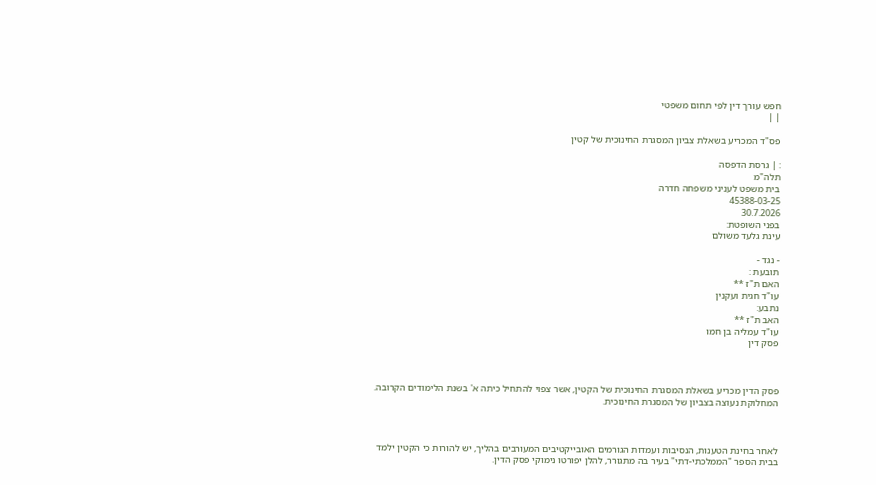חפש עורך דין לפי תחום משפטי
| |

פס"ד המכריע בשאלת צביון המסגרת החינוכית של קטין

: | גרסת הדפסה
תלה"מ
בית משפט לעניני משפחה חדרה
45388-03-25
30.7.2026
בפני השופטת:
עינת גלעד משולם

- נגד -
תובעת :
האם ת"ז **
עו"ד חגית ועקנין
נתבע:
האב ת"ז **
עו"ד עמליה בן חמו
פסק דין



פסק הדין מכריע בשאלת המסגרת החינוכית של הקטין, אשר צפוי להתחיל כיתה א' בשנת הלימודים הקרובה. המחלוקת נעוצה בצביון של המסגרת החינוכית.



לאחר בחינת הטענות, הנסיבות ועמדות הגורמים האובייקטיבים המעורבים בהליך, יש להורות כי הקטין ילמד בבית הספר "הממלכתי-דתי" בעיר בה מתגורר, להלן יפורטו נימוקי פסק הדין.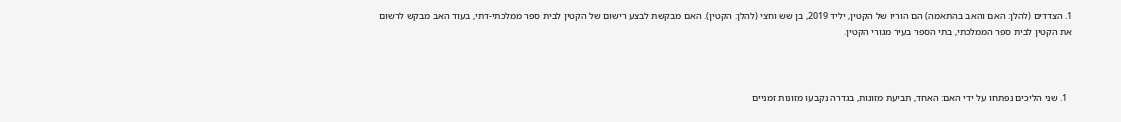1. הצדדים (להלן: האם והאב בהתאמה) הם הוריו של הקטין, יליד 2019, בן שש וחצי (להלן: הקטין). האם מבקשת לבצע רישום של הקטין לבית ספר ממלכתי-דתי, בעוד האב מבקש לרשום את הקטין לבית ספר הממלכתי, בתי הספר בעיר מגורי הקטין.



  1. שני הליכים נפתחו על ידי האם: האחד, תביעת מזונות, בגדרה נקבעו מזונות זמניים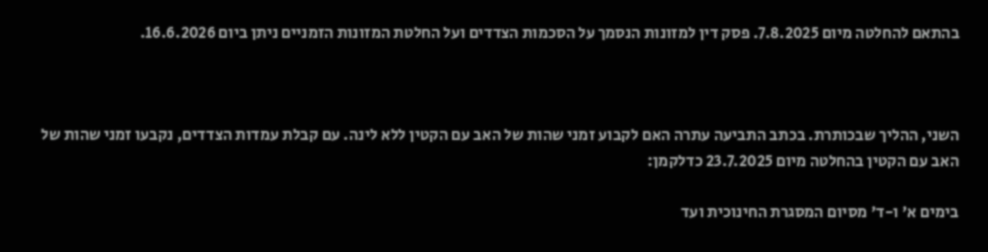בהתאם להחלטה מיום 7.8.2025. פסק דין למזונות הנסמך על הסכמות הצדדים ועל החלטת המזונות הזמניים ניתן ביום 16.6.2026.



השני, ההליך שבכותרת. בכתב התביעה עתרה האם לקבוע זמני שהות של האב עם הקטין ללא לינה. עם קבלת עמדות הצדדים, נקבעו זמני שהות של האב עם הקטין בהחלטה מיום 23.7.2025 כדלקמן:

בימים א' ו-ד' מסיום המסגרת החינוכית ועד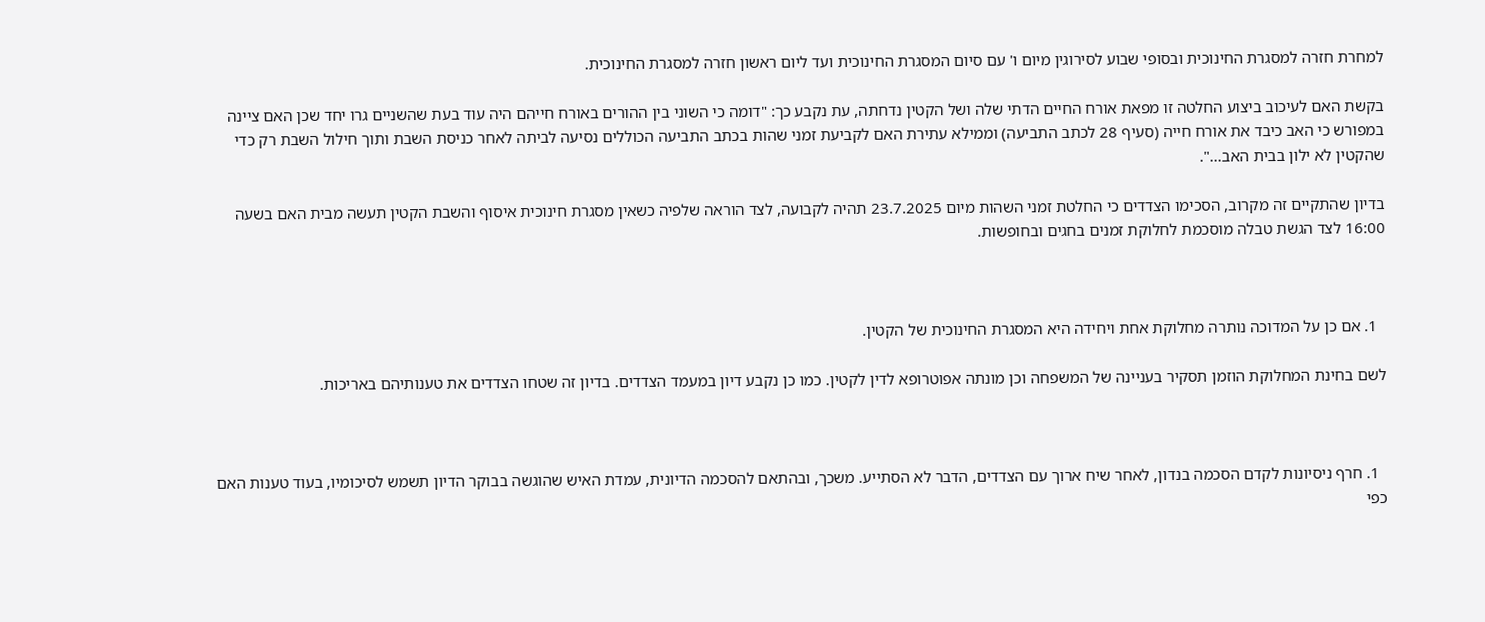למחרת חזרה למסגרת החינוכית ובסופי שבוע לסירוגין מיום ו' עם סיום המסגרת החינוכית ועד ליום ראשון חזרה למסגרת החינוכית.

בקשת האם לעיכוב ביצוע החלטה זו מפאת אורח החיים הדתי שלה ושל הקטין נדחתה, עת נקבע כך: "דומה כי השוני בין ההורים באורח חייהם היה עוד בעת שהשניים גרו יחד שכן האם ציינה במפורש כי האב כיבד את אורח חייה (סעיף 28 לכתב התביעה) וממילא עתירת האם לקביעת זמני שהות בכתב התביעה הכוללים נסיעה לביתה לאחר כניסת השבת ותוך חילול השבת רק כדי שהקטין לא ילון בבית האב...".

בדיון שהתקיים זה מקרוב, הסכימו הצדדים כי החלטת זמני השהות מיום 23.7.2025 תהיה לקבועה, לצד הוראה שלפיה כשאין מסגרת חינוכית איסוף והשבת הקטין תעשה מבית האם בשעה 16:00 לצד הגשת טבלה מוסכמת לחלוקת זמנים בחגים ובחופשות.



  1. אם כן על המדוכה נותרה מחלוקת אחת ויחידה היא המסגרת החינוכית של הקטין.

לשם בחינת המחלוקת הוזמן תסקיר בעניינה של המשפחה וכן מונתה אפוטרופא לדין לקטין. כמו כן נקבע דיון במעמד הצדדים. בדיון זה שטחו הצדדים את טענותיהם באריכות.



  1. חרף ניסיונות לקדם הסכמה בנדון, לאחר שיח ארוך עם הצדדים, הדבר לא הסתייע. משכך, ובהתאם להסכמה הדיונית, עמדת האיש שהוגשה בבוקר הדיון תשמש לסיכומיו, בעוד טענות האם כפי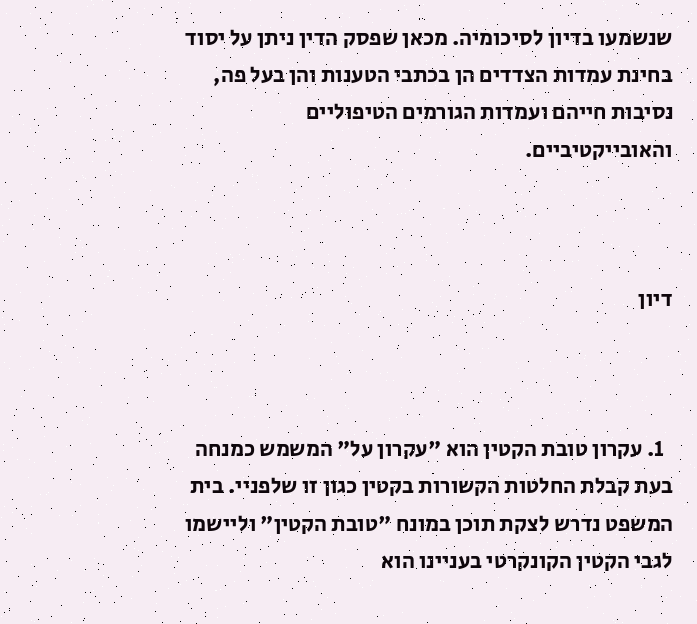שנשמעו בדיון לסיכומיה. מכאן שפסק הדין ניתן על יסוד בחינת עמדות הצדדים הן בכתבי הטענות והן בעל פה, נסיבות חייהם ועמדות הגורמים הטיפוליים והאובייקטיביים.



דיון



  1. עקרון טובת הקטין הוא "עקרון על" המשמש כמנחה בעת קבלת החלטות הקשורות בקטין כגון זו שלפניי. בית המשפט נדרש לצקת תוכן במונח "טובת הקטין" וליישמו לגבי הקטין הקונקרטי בעניינו הוא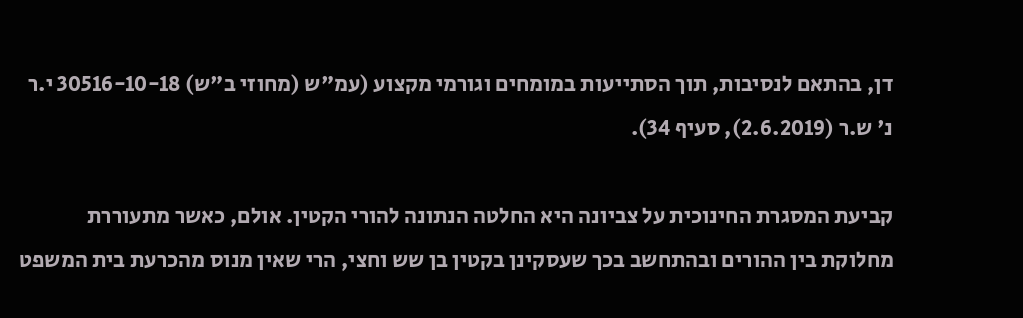דן, בהתאם לנסיבות, תוך הסתייעות במומחים וגורמי מקצוע (עמ"ש (מחוזי ב"ש) 30516-10-18 י.ר נ' ש.ר (2.6.2019), סעיף 34).

קביעת המסגרת החינוכית על צביונה היא החלטה הנתונה להורי הקטין. אולם, כאשר מתעוררת מחלוקת בין ההורים ובהתחשב בכך שעסקינן בקטין בן שש וחצי, הרי שאין מנוס מהכרעת בית המשפט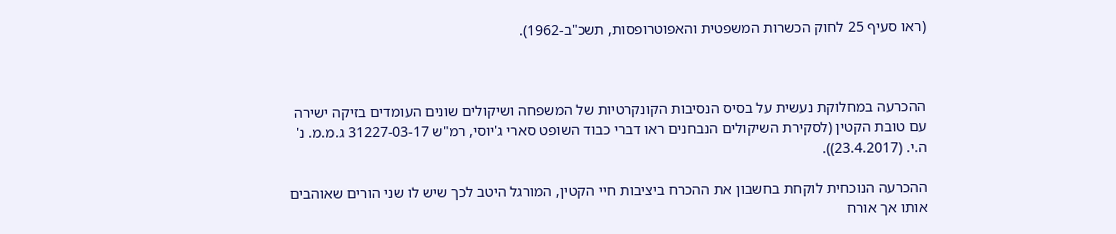(ראו סעיף 25 לחוק הכשרות המשפטית והאפוטרופסות, תשכ"ב-1962).



ההכרעה במחלוקת נעשית על בסיס הנסיבות הקונקרטיות של המשפחה ושיקולים שונים העומדים בזיקה ישירה עם טובת הקטין (לסקירת השיקולים הנבחנים ראו דברי כבוד השופט סארי ג'יוסי, רמ"ש 31227-03-17 ג.מ.מ. נ' ה.י. (23.4.2017)).

ההכרעה הנוכחית לוקחת בחשבון את ההכרח ביציבות חיי הקטין, המורגל היטב לכך שיש לו שני הורים שאוהבים אותו אך אורח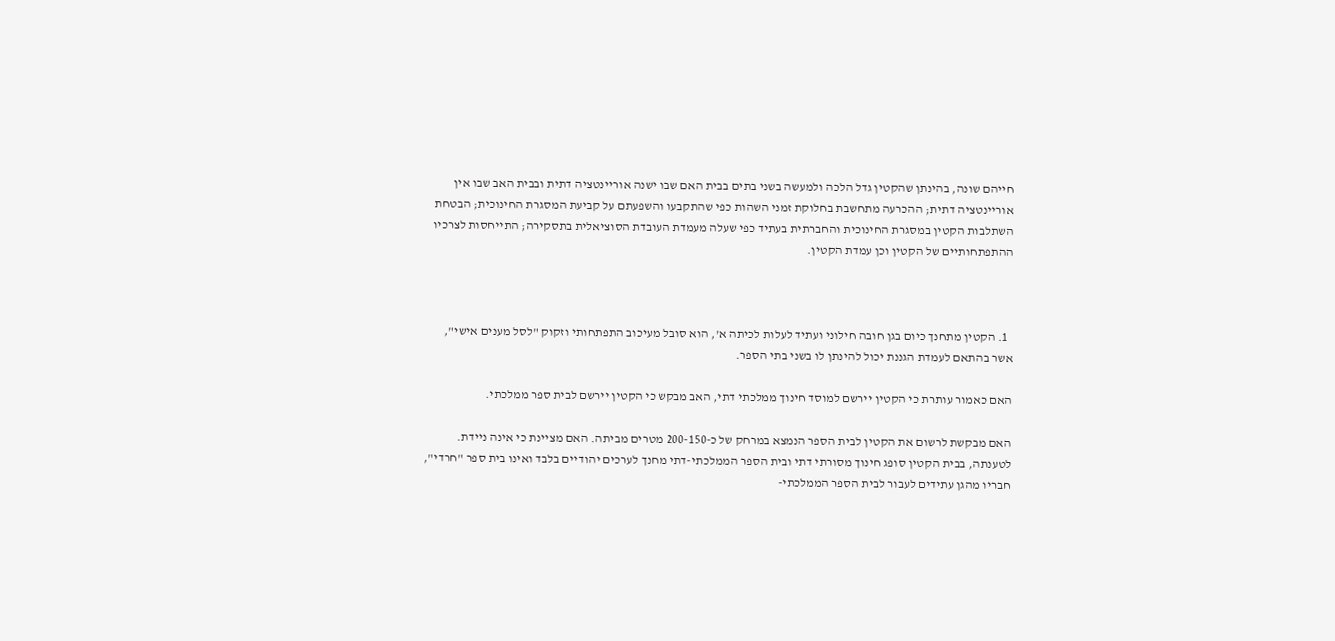חייהם שונה, בהינתן שהקטין גדל הלכה ולמעשה בשני בתים בבית האם שבו ישנה אוריינטציה דתית ובבית האב שבו אין אוריינטציה דתית; ההכרעה מתחשבת בחלוקת זמני השהות כפי שהתקבעו והשפעתם על קביעת המסגרת החינוכית; הבטחת השתלבות הקטין במסגרת החינוכית והחברתית בעתיד כפי שעלה מעמדת העובדת הסוציאלית בתסקירה; התייחסות לצרכיו ההתפתחותיים של הקטין וכן עמדת הקטין.



  1. הקטין מתחנך כיום בגן חובה חילוני ועתיד לעלות לכיתה א', הוא סובל מעיכוב התפתחותי וזקוק "לסל מענים אישי", אשר בהתאם לעמדת הגננת יכול להינתן לו בשני בתי הספר.

האם כאמור עותרת כי הקטין יירשם למוסד חינוך ממלכתי דתי, האב מבקש כי הקטין יירשם לבית ספר ממלכתי.

האם מבקשת לרשום את הקטין לבית הספר הנמצא במרחק של כ-200-150 מטרים מביתה. האם מציינת כי אינה ניידת. לטענתה, בבית הקטין סופג חינוך מסורתי דתי ובית הספר הממלכתי-דתי מחנך לערכים יהודיים בלבד ואינו בית ספר "חרדי", חבריו מהגן עתידים לעבור לבית הספר הממלכתי-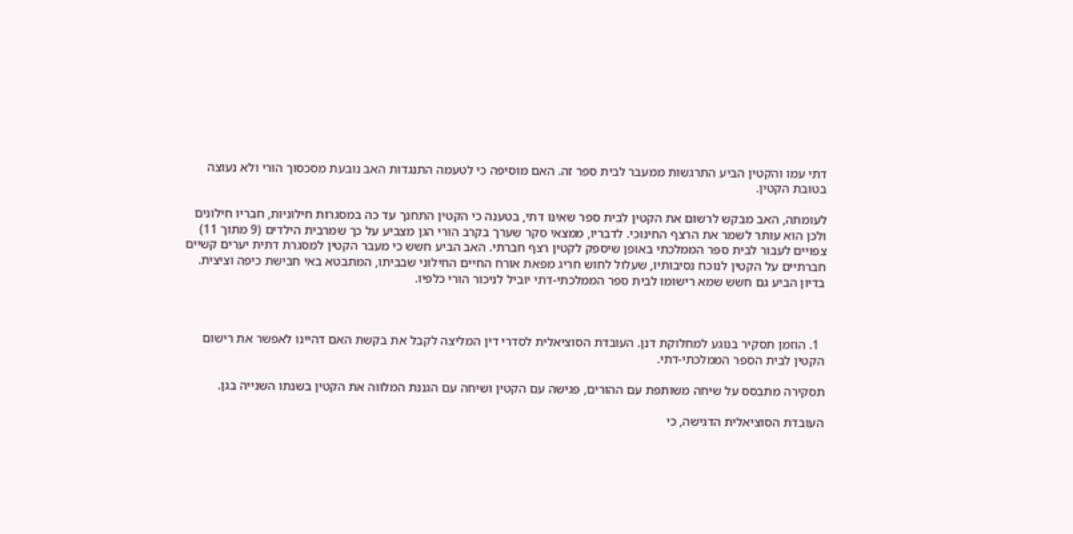דתי עמו והקטין הביע התרגשות ממעבר לבית ספר זה. האם מוסיפה כי לטעמה התנגדות האב נובעת מסכסוך הורי ולא נעוצה בטובת הקטין.

לעומתה, האב מבקש לרשום את הקטין לבית ספר שאינו דתי, בטענה כי הקטין התחנך עד כה במסגרות חילוניות, חבריו חילונים ולכן הוא עותר לשמר את הרצף החינוכי. לדבריו, ממצאי סקר שערך בקרב הורי הגן מצביע על כך שמרבית הילדים (9 מתוך 11) צפויים לעבור לבית ספר הממלכתי באופן שיספק לקטין רצף חברתי. האב הביע חשש כי מעבר הקטין למסגרת דתית יערים קשיים חברתיים על הקטין לנוכח נסיבותיו, שעלול לחוש חריג מפאת אורח החיים החילוני שבביתו, המתבטא באי חבישת כיפה וציצית. בדיון הביע גם חשש שמא רישומו לבית ספר הממלכתי-דתי יוביל לניכור הורי כלפיו.



  1. הוזמן תסקיר בנוגע למחלוקת דנן. העובדת הסוציאלית לסדרי דין המליצה לקבל את בקשת האם דהיינו לאפשר את רישום הקטין לבית הספר הממלכתי-דתי.

תסקירה מתבסס על שיחה משותפת עם ההורים, פגישה עם הקטין ושיחה עם הגננת המלווה את הקטין בשנתו השנייה בגן.

העובדת הסוציאלית הדגישה, כי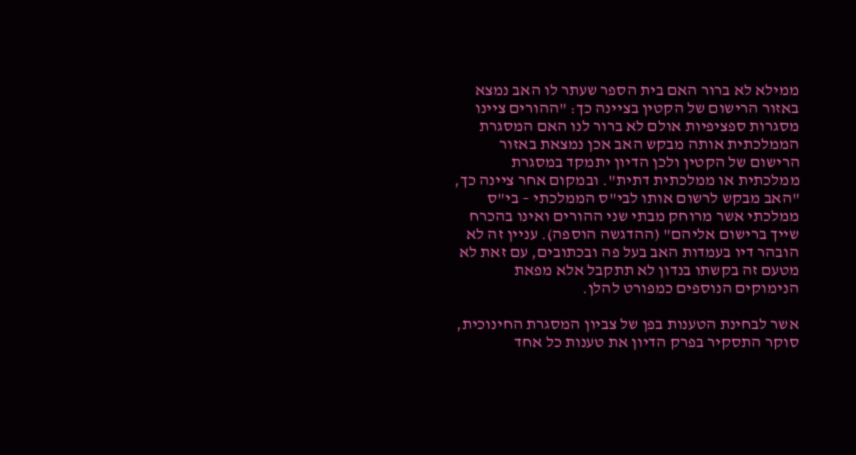ממילא לא ברור האם בית הספר שעתר לו האב נמצא באזור הרישום של הקטין בציינה כך: "ההורים ציינו מסגרות ספציפיות אולם לא ברור לנו האם המסגרת הממלכתית אותה מבקש האב אכן נמצאת באזור הרישום של הקטין ולכן הדיון יתמקד במסגרת ממלכתית או ממלכתית דתית". ובמקום אחר ציינה כך, "האב מבקש לרשום אותו לבי"ס הממלכתי – בי"ס ממלכתי אשר מרוחק מבתי שני ההורים ואינו בהכרח שייך ברישום אליהם" (ההדגשה הוספה). עניין זה לא הובהר דיו בעמדות האב בעל פה ובכתובים, עם זאת לא מטעם זה בקשתו בנדון לא תתקבל אלא מפאת הנימוקים הנוספים כמפורט להלן.

אשר לבחינת הטענות בפן של צביון המסגרת החינוכית, סוקר התסקיר בפרק הדיון את טענות כל אחד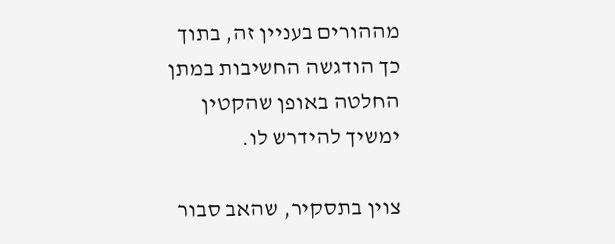מההורים בעניין זה, בתוך כך הודגשה החשיבות במתן החלטה באופן שהקטין ימשיך להידרש לו.

צוין בתסקיר, שהאב סבור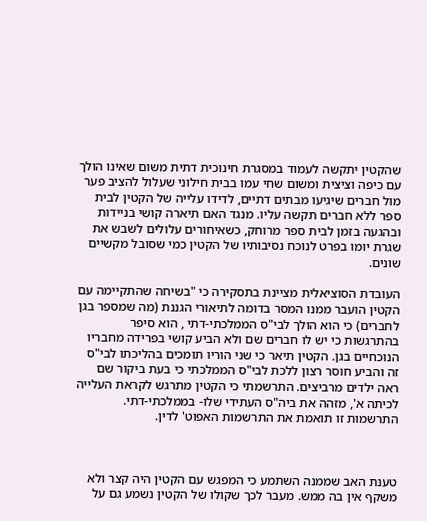שהקטין יתקשה לעמוד במסגרת חינוכית דתית משום שאינו הולך עם כיפה וציצית ומשום שחי עמו בבית חילוני שעלול להציב פער מול חברים שיגיעו מבתים דתיים, לדידו עלייה של הקטין לבית ספר ללא חברים תקשה עליו. מנגד האם תיארה קושי בניידות ובהגעה בזמן לבית ספר מרוחק, כשאיחורים עלולים לשבש את שגרת יומו בפרט לנוכח נסיבותיו של הקטין כמי שסובל מקשיים שונים.

העובדת הסוציאלית מציינת בתסקירה כי "בשיחה שהתקיימה עם הקטין הועבר ממנו המסר בדומה לתיאורי הגננת (מה שמספר בגן לחברים) כי הוא הולך לבי"ס הממלכתי-דתי , הוא סיפר בהתרגשות כי יש לו חברים שם ולא הביע קושי בפרידה מחבריו הנוכחיים בגן. הקטין תיאר כי שני הוריו תומכים בהליכתו לבי"ס זה והביע חוסר רצון ללכת לבי"ס הממלכתי כי בעת ביקור שם ראה ילדים מרביצים. התרשמתי כי הקטין מתרגש לקראת העלייה לכיתה א', מזהה את ביה"ס העתידי שלו- בממלכתי-דתי. התרשמות זו תואמת את התרשמות האפוט' לדין.



טענת האב שממנה השתמע כי המפגש עם הקטין היה קצר ולא משקף אין בה ממש. מעבר לכך שקולו של הקטין נשמע גם על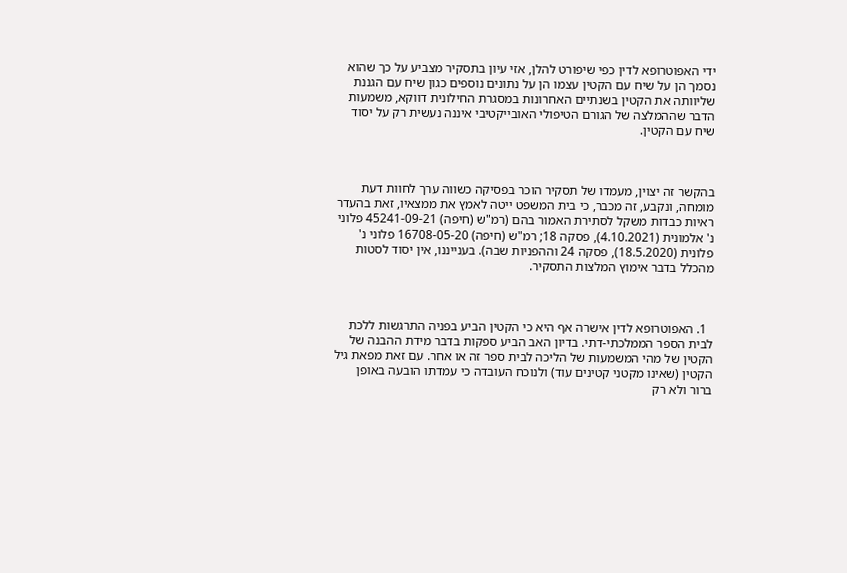ידי האפוטרופא לדין כפי שיפורט להלן, אזי עיון בתסקיר מצביע על כך שהוא נסמך הן על שיח עם הקטין עצמו הן על נתונים נוספים כגון שיח עם הגננת שליוותה את הקטין בשנתיים האחרונות במסגרת החילונית דווקא, משמעות הדבר שההמלצה של הגורם הטיפולי האובייקטיבי איננה נעשית רק על יסוד שיח עם הקטין.



בהקשר זה יצוין, מעמדו של תסקיר הוכר בפסיקה כשווה ערך לחוות דעת מומחה, ונקבע, זה מכבר, כי בית המשפט ייטה לאמץ את ממצאיו, זאת בהעדר ראיות כבדות משקל לסתירת האמור בהם (רמ"ש (חיפה) 45241-09-21 פלוני נ' אלמונית (4.10.2021), פסקה 18; רמ"ש (חיפה) 16708-05-20 פלוני נ' פלונית (18.5.2020), פסקה 24 וההפניות שבה). בענייננו, אין יסוד לסטות מהכלל בדבר אימוץ המלצות התסקיר.



  1. האפוטרופא לדין אישרה אף היא כי הקטין הביע בפניה התרגשות ללכת לבית הספר הממלכתי-דתי. בדיון האב הביע ספקות בדבר מידת ההבנה של הקטין של מהי המשמעות של הליכה לבית ספר זה או אחר. עם זאת מפאת גיל הקטין (שאינו מקטני קטינים עוד) ולנוכח העובדה כי עמדתו הובעה באופן ברור ולא רק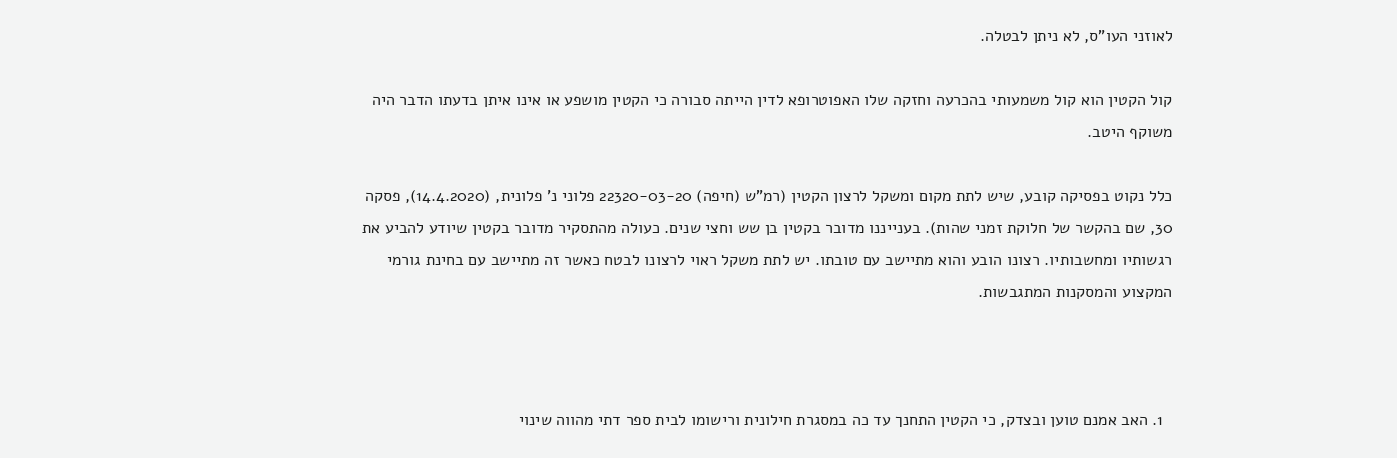לאוזני העו"ס, לא ניתן לבטלה.

קול הקטין הוא קול משמעותי בהכרעה וחזקה שלו האפוטרופא לדין הייתה סבורה כי הקטין מושפע או אינו איתן בדעתו הדבר היה משוקף היטב.

כלל נקוט בפסיקה קובע, שיש לתת מקום ומשקל לרצון הקטין (רמ"ש (חיפה) 22320-03-20 פלוני נ' פלונית, (14.4.2020), פסקה 30, שם בהקשר של חלוקת זמני שהות). בענייננו מדובר בקטין בן שש וחצי שנים. כעולה מהתסקיר מדובר בקטין שיודע להביע את רגשותיו ומחשבותיו. רצונו הובע והוא מתיישב עם טובתו. יש לתת משקל ראוי לרצונו לבטח כאשר זה מתיישב עם בחינת גורמי המקצוע והמסקנות המתגבשות.



  1. האב אמנם טוען ובצדק, כי הקטין התחנך עד כה במסגרת חילונית ורישומו לבית ספר דתי מהווה שינוי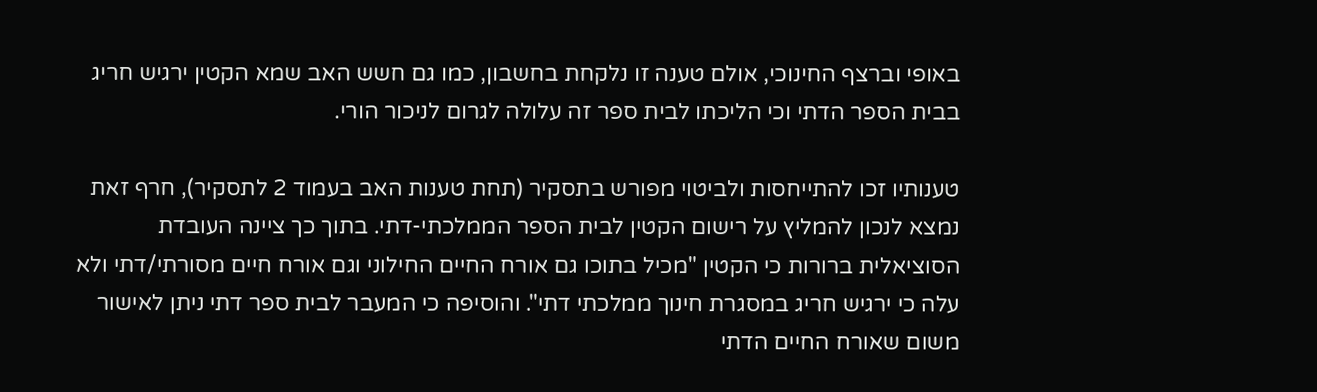באופי וברצף החינוכי, אולם טענה זו נלקחת בחשבון, כמו גם חשש האב שמא הקטין ירגיש חריג בבית הספר הדתי וכי הליכתו לבית ספר זה עלולה לגרום לניכור הורי.

טענותיו זכו להתייחסות ולביטוי מפורש בתסקיר (תחת טענות האב בעמוד 2 לתסקיר), חרף זאת נמצא לנכון להמליץ על רישום הקטין לבית הספר הממלכתי-דתי. בתוך כך ציינה העובדת הסוציאלית ברורות כי הקטין "מכיל בתוכו גם אורח החיים החילוני וגם אורח חיים מסורתי/דתי ולא עלה כי ירגיש חריג במסגרת חינוך ממלכתי דתי". והוסיפה כי המעבר לבית ספר דתי ניתן לאישור משום שאורח החיים הדתי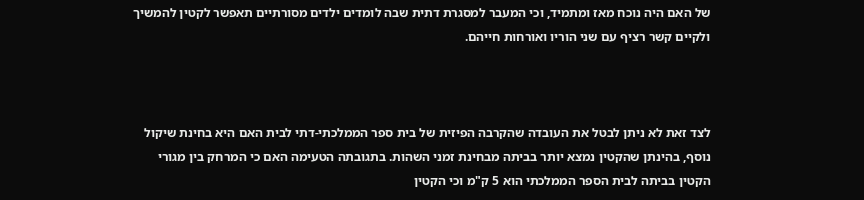של האם היה נוכח מאז ומתמיד, וכי המעבר למסגרת דתית שבה לומדים ילדים מסורתיים תאפשר לקטין להמשיך ולקיים קשר רציף עם שני הוריו ואורחות חייהם.



לצד זאת לא ניתן לבטל את העובדה שהקרבה הפיזית של בית ספר הממלכתי-דתי לבית האם היא בחינת שיקול נוסף, בהינתן שהקטין נמצא יותר בביתה מבחינת זמני השהות. בתגובתה הטעימה האם כי המרחק בין מגורי הקטין בביתה לבית הספר הממלכתי הוא 5 ק"מ וכי הקטין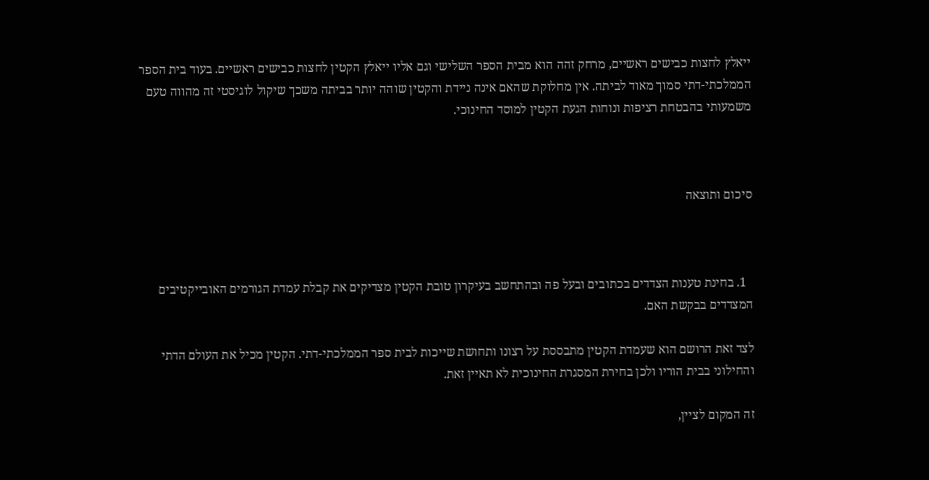ייאלץ לחצות כבישים ראשיים, מרחק זהה הוא מבית הספר השלישי וגם אליו ייאלץ הקטין לחצות כבישים ראשיים. בעוד בית הספר הממלכתי-דתי סמוך מאוד לביתה. אין מחלוקת שהאם אינה ניידת והקטין שוהה יותר בביתה משכך שיקול לוגיסטי זה מהווה טעם משמעותי בהבטחת רציפות ונוחות הגעת הקטין למוסד החינוכי.



סיכום ותוצאה



  1. בחינת טענות הצדדים בכתובים ובעל פה ובהתחשב בעיקרון טובת הקטין מצדיקים את קבלת עמדת הגורמים האובייקטיבים המצדדים בבקשת האם.

לצד זאת הרושם הוא שעמדת הקטין מתבססת על רצונו ותחושת שייכות לבית ספר הממלכתי-דתי. הקטין מכיל את העולם הדתי והחילוני בבית הוריו ולכן בחירת המסגרת החינוכית לא תאיין זאת.

זה המקום לציין,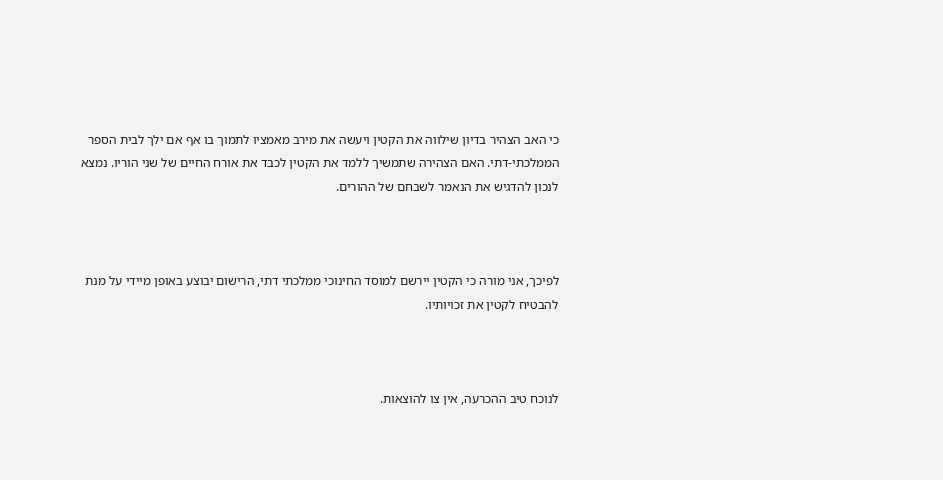כי האב הצהיר בדיון שילווה את הקטין ויעשה את מירב מאמציו לתמוך בו אף אם ילך לבית הספר הממלכתי-דתי. האם הצהירה שתמשיך ללמד את הקטין לכבד את אורח החיים של שני הוריו. נמצא לנכון להדגיש את הנאמר לשבחם של ההורים.



לפיכך, אני מורה כי הקטין יירשם למוסד החינוכי ממלכתי דתי, הרישום יבוצע באופן מיידי על מנת להבטיח לקטין את זכויותיו.



לנוכח טיב ההכרעה, אין צו להוצאות.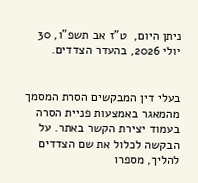ניתן היום,  ט"ז אב תשפ"ו, 30 יולי 2026, בהעדר הצדדים.


בעלי דין המבקשים הסרת המסמך מהמאגר באמצעות פניית הסרה בעמוד יצירת הקשר באתר. על הבקשה לכלול את שם הצדדים להליך, מספרו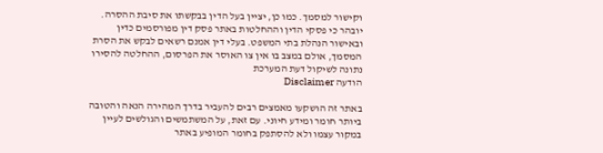וקישור למסמך. כמו כן, יציין בעל הדין בבקשתו את סיבת ההסרה. יובהר כי פסקי הדין וההחלטות באתר פסק דין מפורסמים כדין ובאישור הנהלת בתי המשפט. בעלי דין אמנם רשאים לבקש את הסרת המסמך, אולם במצב בו אין צו האוסר את הפרסום, ההחלטה להסירו נתונה לשיקול דעת המערכת
הודעה Disclaimer

באתר זה הושקעו מאמצים רבים להעביר בדרך המהירה הנאה והטובה ביותר חומר ומידע חיוני. עם זאת, על המשתמשים והגולשים לעיין במקור עצמו ולא להסתפק בחומר המופיע באתר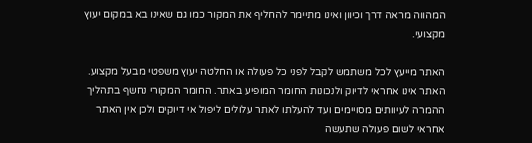המהווה מראה דרך וכיוון ואינו מתיימר להחליף את המקור כמו גם שאינו בא במקום יעוץ מקצועי.

האתר מייעץ לכל משתמש לקבל לפני כל פעולה או החלטה יעוץ משפטי מבעל מקצוע. האתר אינו אחראי לדיוק ולנכונות החומר המופיע באתר. החומר המקורי נחשף בתהליך ההמרה לעיוותים מסויימים ועד להעלתו לאתר עלולים ליפול אי דיוקים ולכן אין האתר אחראי לשום פעולה שתעשה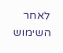לאחר השימוש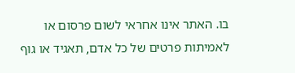בו. האתר אינו אחראי לשום פרסום או לאמיתות פרטים של כל אדם, תאגיד או גוף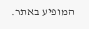המופיע באתר.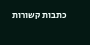כתבות קשורות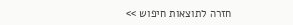חזרה לתוצאות חיפוש >>